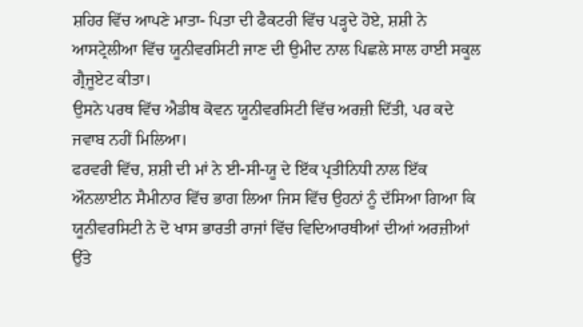ਸ਼ਹਿਰ ਵਿੱਚ ਆਪਣੇ ਮਾਤਾ- ਪਿਤਾ ਦੀ ਫੈਕਟਰੀ ਵਿੱਚ ਪੜ੍ਹਦੇ ਹੋਏ, ਸ਼ਸ਼ੀ ਨੇ ਆਸਟ੍ਰੇਲੀਆ ਵਿੱਚ ਯੂਨੀਵਰਸਿਟੀ ਜਾਣ ਦੀ ਉਮੀਦ ਨਾਲ ਪਿਛਲੇ ਸਾਲ ਹਾਈ ਸਕੂਲ ਗ੍ਰੈਜੂਏਟ ਕੀਤਾ।
ਉਸਨੇ ਪਰਥ ਵਿੱਚ ਐਡੀਥ ਕੋਵਨ ਯੂਨੀਵਰਸਿਟੀ ਵਿੱਚ ਅਰਜ਼ੀ ਦਿੱਤੀ, ਪਰ ਕਦੇ ਜਵਾਬ ਨਹੀਂ ਮਿਲਿਆ।
ਫਰਵਰੀ ਵਿੱਚ, ਸ਼ਸ਼ੀ ਦੀ ਮਾਂ ਨੇ ਈ-ਸੀ-ਯੂ ਦੇ ਇੱਕ ਪ੍ਰਤੀਨਿਧੀ ਨਾਲ ਇੱਕ ਔਨਲਾਈਨ ਸੈਮੀਨਾਰ ਵਿੱਚ ਭਾਗ ਲਿਆ ਜਿਸ ਵਿੱਚ ਉਹਨਾਂ ਨੂੰ ਦੱਸਿਆ ਗਿਆ ਕਿ ਯੂਨੀਵਰਸਿਟੀ ਨੇ ਦੋ ਖਾਸ ਭਾਰਤੀ ਰਾਜਾਂ ਵਿੱਚ ਵਿਦਿਆਰਥੀਆਂ ਦੀਆਂ ਅਰਜ਼ੀਆਂ ਉੱਤੇ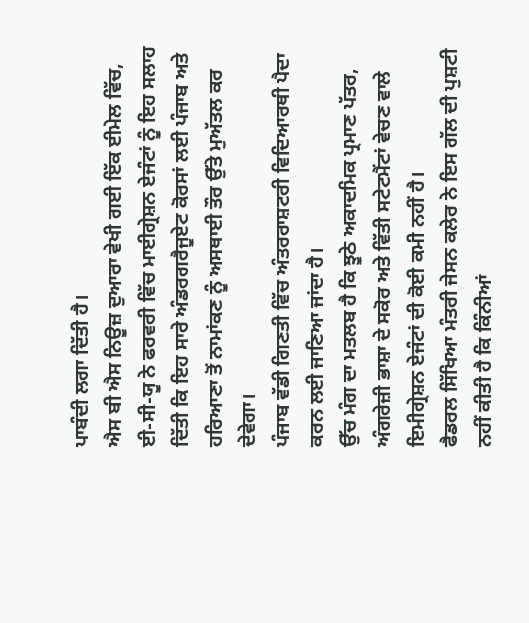ਪਾਬੰਦੀ ਲਗਾ ਦਿੱਤੀ ਹੈ।
ਐਸ ਬੀ ਐਸ ਨਿਊਜ਼ ਦੁਆਰਾ ਵੇਖੀ ਗਈ ਇੱਕ ਈਮੇਲ ਵਿੱਚ, ਈ-ਸੀ-ਯੂ ਨੇ ਫਰਵਰੀ ਵਿੱਚ ਮਾਈਗ੍ਰੇਸ਼ਨ ਏਜੰਟਾਂ ਨੂੰ ਇਹ ਸਲਾਹ ਦਿੱਤੀ ਕਿ ਇਹ ਸਾਰੇ ਅੰਡਰਗਰੈਜੂਏਟ ਕੋਰਸਾਂ ਲਈ ਪੰਜਾਬ ਅਤੇ ਹਰਿਆਣਾ ਤੋਂ ਨਾਮਾਂਕਣ ਨੂੰ ਅਸਥਾਈ ਤੌਰ ਉੱਤੇ ਮੁਅੱਤਲ ਕਰ ਦੇਵੇਗਾ।
ਪੰਜਾਬ ਵੱਡੀ ਗਿਣਤੀ ਵਿੱਚ ਅੰਤਰਰਾਸ਼ਟਰੀ ਵਿਦਿਆਰਥੀ ਪੈਦਾ ਕਰਨ ਲਈ ਜਾਣਿਆ ਜਾਂਦਾ ਹੈ।
ਉੱਚ ਮੰਗ ਦਾ ਮਤਲਬ ਹੈ ਕਿ ਝੂਠੇ ਅਕਾਦਮਿਕ ਪ੍ਰਮਾਣ ਪੱਤਰ, ਅੰਗਰੇਜ਼ੀ ਭਾਸ਼ਾ ਦੇ ਸਕੋਰ ਅਤੇ ਵਿੱਤੀ ਸਟੇਟਮੈਂਟਾਂ ਵੇਚਣ ਵਾਲੇ ਇਮੀਗ੍ਰੇਸ਼ਨ ਏਜੰਟਾਂ ਦੀ ਕੋਈ ਕਮੀ ਨਹੀਂ ਹੈ।
ਫੈਡਰਲ ਸਿੱਖਿਆ ਮੰਤਰੀ ਜੇਸਨ ਕਲੇਰ ਨੇ ਇਸ ਗੱਲ ਦੀ ਪੁਸ਼ਟੀ ਨਹੀਂ ਕੀਤੀ ਹੈ ਕਿ ਕਿੰਨੀਆਂ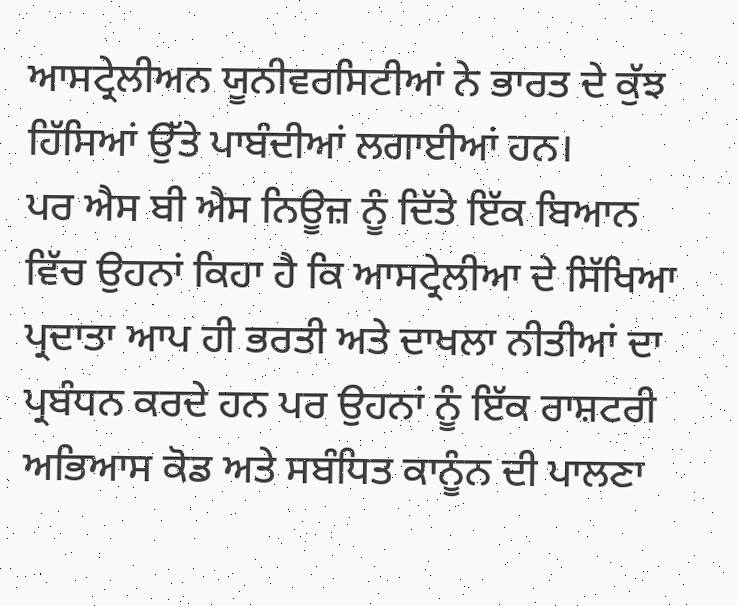ਆਸਟ੍ਰੇਲੀਅਨ ਯੂਨੀਵਰਸਿਟੀਆਂ ਨੇ ਭਾਰਤ ਦੇ ਕੁੱਝ ਹਿੱਸਿਆਂ ਉੱਤੇ ਪਾਬੰਦੀਆਂ ਲਗਾਈਆਂ ਹਨ।
ਪਰ ਐਸ ਬੀ ਐਸ ਨਿਊਜ਼ ਨੂੰ ਦਿੱਤੇ ਇੱਕ ਬਿਆਨ ਵਿੱਚ ਉਹਨਾਂ ਕਿਹਾ ਹੈ ਕਿ ਆਸਟ੍ਰੇਲੀਆ ਦੇ ਸਿੱਖਿਆ ਪ੍ਰਦਾਤਾ ਆਪ ਹੀ ਭਰਤੀ ਅਤੇ ਦਾਖਲਾ ਨੀਤੀਆਂ ਦਾ ਪ੍ਰਬੰਧਨ ਕਰਦੇ ਹਨ ਪਰ ਉਹਨਾਂ ਨੂੰ ਇੱਕ ਰਾਸ਼ਟਰੀ ਅਭਿਆਸ ਕੋਡ ਅਤੇ ਸਬੰਧਿਤ ਕਾਨੂੰਨ ਦੀ ਪਾਲਣਾ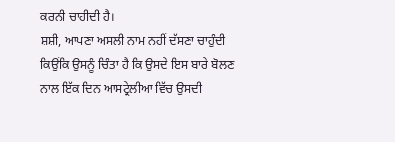ਕਰਨੀ ਚਾਹੀਦੀ ਹੈ।
ਸ਼ਸ਼ੀ, ਆਪਣਾ ਅਸਲੀ ਨਾਮ ਨਹੀਂ ਦੱਸਣਾ ਚਾਹੁੰਦੀ ਕਿਉਂਕਿ ਉਸਨੂੰ ਚਿੰਤਾ ਹੈ ਕਿ ਉਸਦੇ ਇਸ ਬਾਰੇ ਬੋਲਣ ਨਾਲ ਇੱਕ ਦਿਨ ਆਸਟ੍ਰੇਲੀਆ ਵਿੱਚ ਉਸਦੀ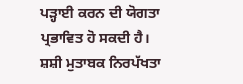ਪੜ੍ਹਾਈ ਕਰਨ ਦੀ ਯੋਗਤਾ ਪ੍ਰਭਾਵਿਤ ਹੋ ਸਕਦੀ ਹੈ।
ਸ਼ਸ਼ੀ ਮੁਤਾਬਕ ਨਿਰਪੱਖਤਾ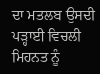ਦਾ ਮਤਲਬ ਉਸਦੀ ਪੜ੍ਹਾਈ ਵਿਚਲੀ ਮਿਹਨਤ ਨੂੰ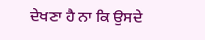ਦੇਖਣਾ ਹੈ ਨਾ ਕਿ ਉਸਦੇ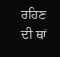ਰਹਿਣ ਦੀ ਥਾਂ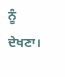ਨੂੰ ਦੇਖਣਾ।